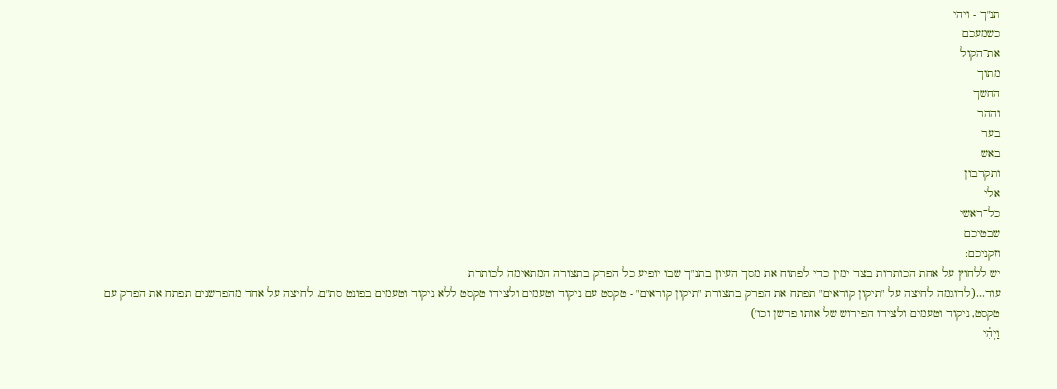תנ"ך - ויהי
כשמעכם
את־הקול
מתוך
החשך
וההר
בער
באש
ותקרבון
אלי
כל־ראשי
שבטיכם
וזקניכם:
יש ללחוץ על אחת הכותרות בצד ימין כדי לפתוח את מסך העיון בתנ"ך שבו יופיע כל הפרק בתצורה המתאימה לכותרת
עוד...(לדוגמה לחיצה על "תיקון קוראים" תפתח את הפרק בתצורת "תיקון קוראים" - טקסט עם ניקוד וטעמים ולצידו טקסט ללא ניקוד וטעמים בפונט סת"ם. לחיצה על אחד מהפרשנים תפתח את הפרק עם טקסט, ניקוד וטעמים ולצידו הפירוש של אותו פרשן וכו')
וַיְהִ֗י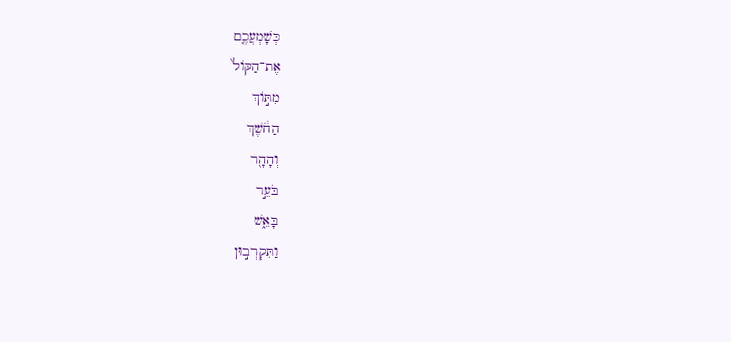כְּשָׁמְעֲכֶ֤ם
אֶת־הַקּוֹל֙
מִתּ֣וֹךְ
הַחֹ֔שֶׁךְ
וְהָהָ֖ר
בֹּעֵ֣ר
בָּאֵ֑שׁ
וַתִּקְרְב֣וּן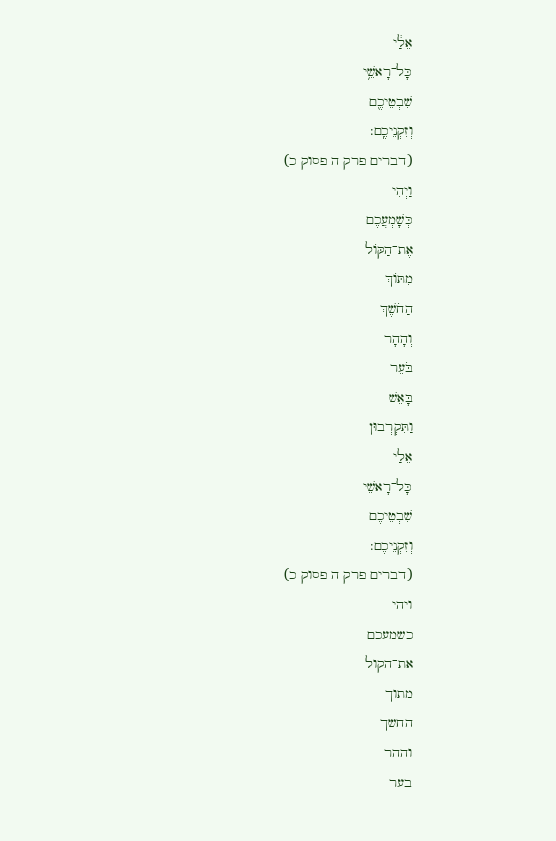אֵלַ֔י
כָּל־רָאשֵׁ֥י
שִׁבְטֵיכֶ֖ם
וְזִקְנֵיכֶֽם:
(דברים פרק ה פסוק כ)
וַיְהִי
כְּשָׁמְעֲכֶם
אֶת־הַקּוֹל
מִתּוֹךְ
הַחֹשֶׁךְ
וְהָהָר
בֹּעֵר
בָּאֵשׁ
וַתִּקְרְבוּן
אֵלַי
כָּל־רָאשֵׁי
שִׁבְטֵיכֶם
וְזִקְנֵיכֶם:
(דברים פרק ה פסוק כ)
ויהי
כשמעכם
את־הקול
מתוך
החשך
וההר
בער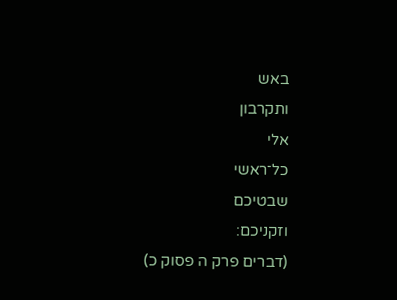באש
ותקרבון
אלי
כל־ראשי
שבטיכם
וזקניכם:
(דברים פרק ה פסוק כ)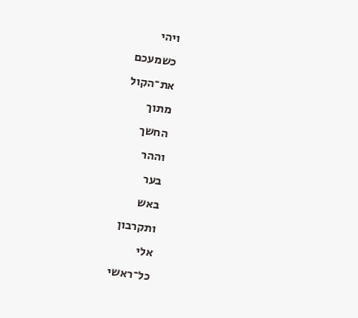ויהי
כשמעכם
את־הקול
מתוך
החשך
וההר
בער
באש
ותקרבון
אלי
כל־ראשי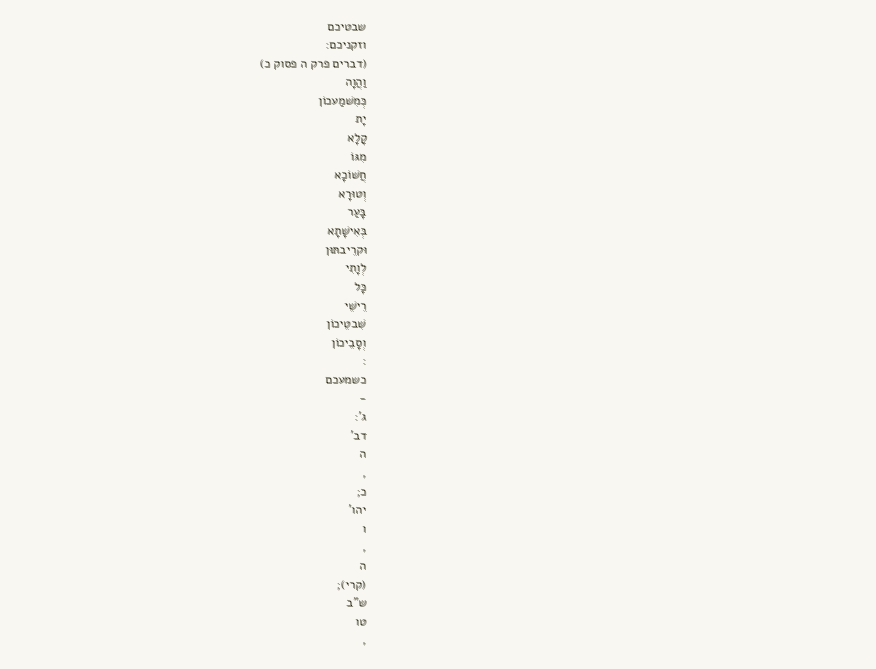שבטיכם
וזקניכם:
(דברים פרק ה פסוק כ)
וַהֲוָה
כְּמִשׁמַעכוֹן
יָת
קָלָא
מִגּוֹ
חֲשׁוֹכָא
וְטוּרָא
בָּעַר
בְּאִישָׁתָא
וּקרֵיבתּוּן
לְוָתִי
כָּל
רֵישֵׁי
שִׁבטֵיכוֹן
וְסָבֵיכוֹן
:
כשמעכם
-
ג':
דב'
ה
,
כ;
יהו'
ו
,
ה
(קרי);
ש"ב
טו
,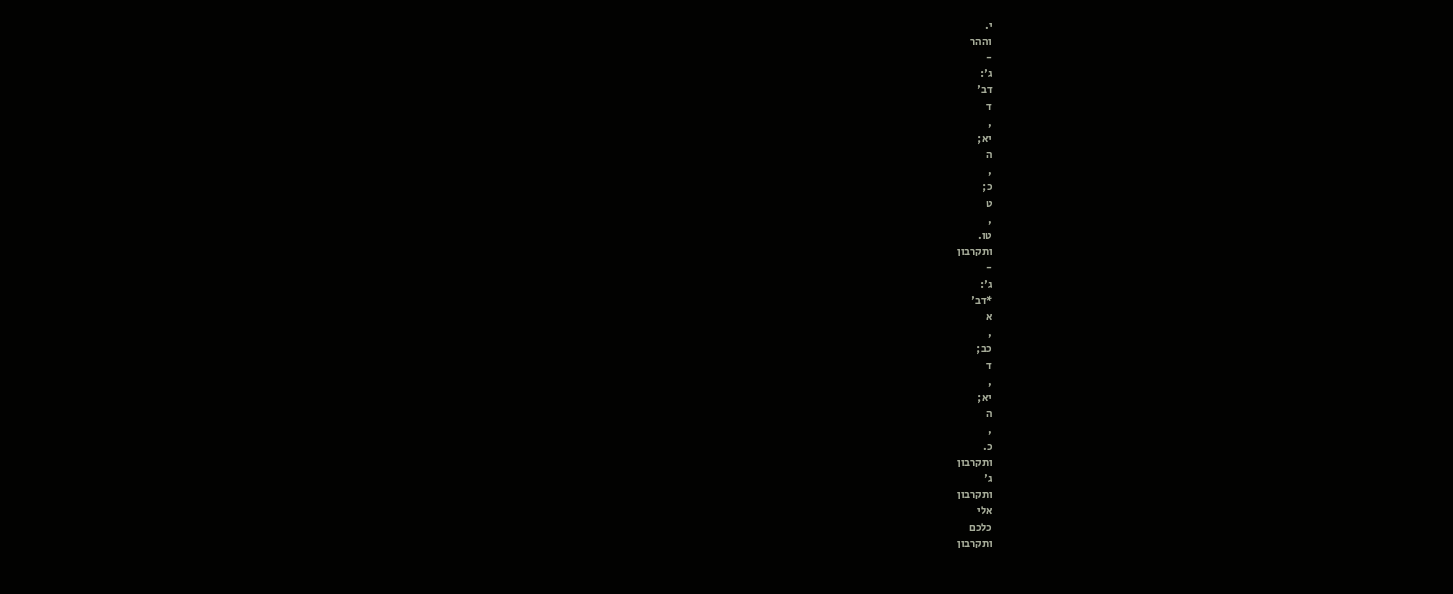י.
וההר
-
ג':
דב'
ד
,
יא;
ה
,
כ;
ט
,
טו.
ותקרבון
-
ג':
*דב'
א
,
כב;
ד
,
יא;
ה
,
כ.
ותקרבון
ג'
ותקרבון
אלי
כלכם
ותקרבון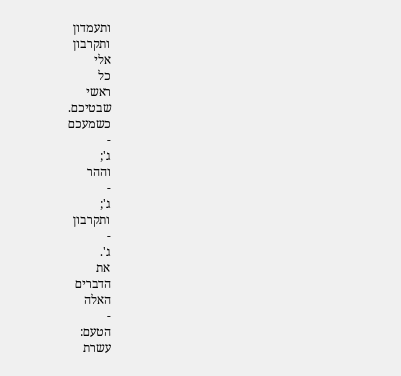ותעמדון
ותקרבון
אלי
כל
ראשי
שבטיכם.
כשמעכם
-
ג';
וההר
-
ג';
ותקרבון
-
ג'.
את
הדברים
האלה
-
הטעם:
עשרת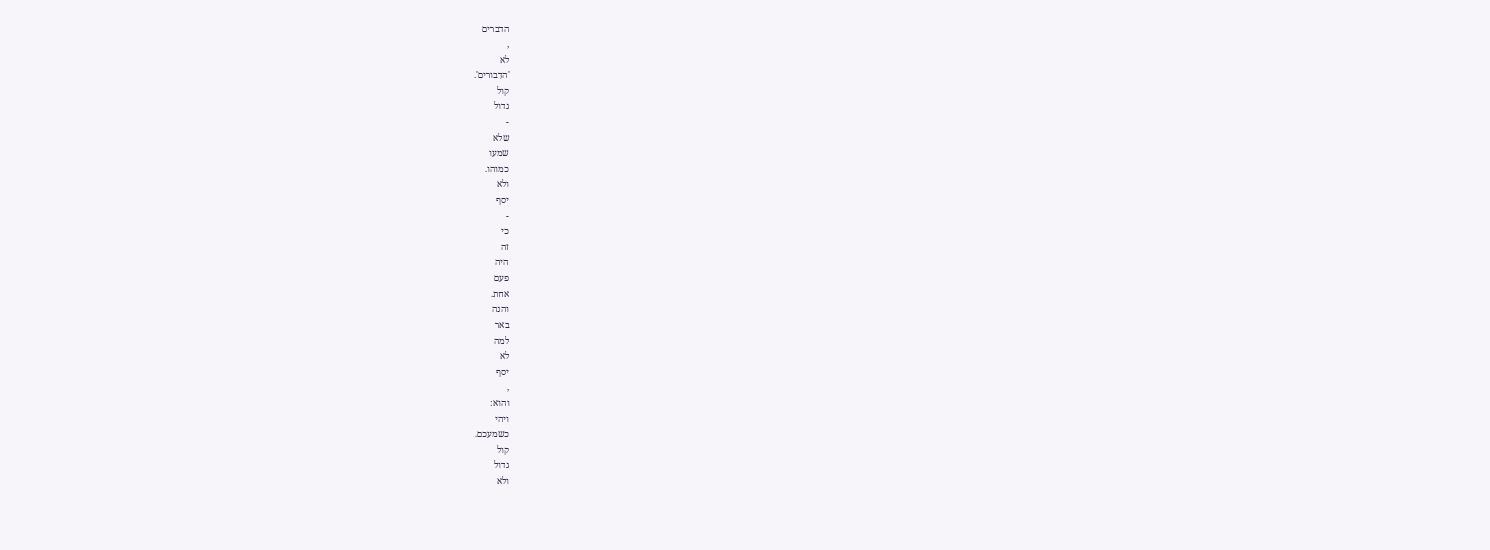הדברים
,
לא
'הדִבורים'.
קול
גדול
-
שלא
שמעו
כמוהו.
ולא
יסף
-
כי
זה
היה
פעם
אחת.
והנה
באר
למה
לא
יסף
,
והוא:
ויהי
כשמעכם.
קול
גדול
ולא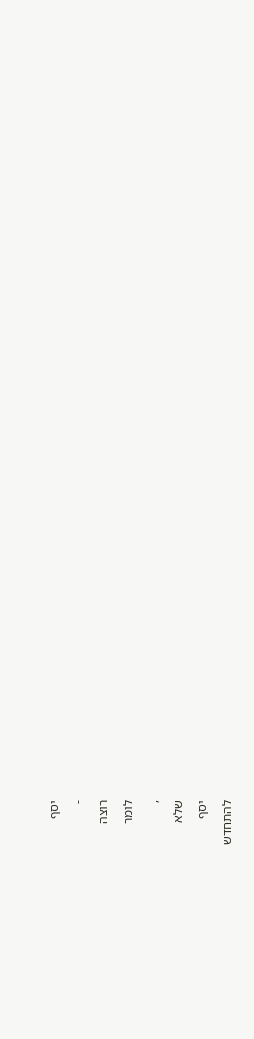יסף
-
רוצה
לומר
,
שלא
יסף
להתחדש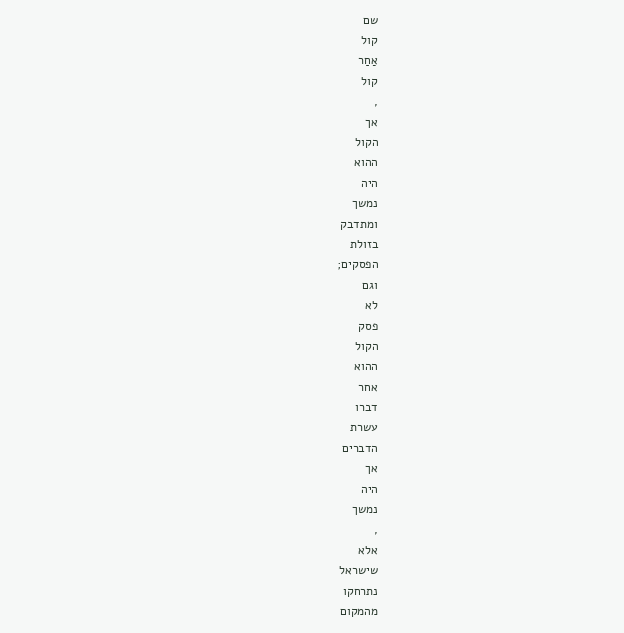שם
קול
אַחַר
קול
,
אך
הקול
ההוא
היה
נמשך
ומתדבק
בזולת
הפסקים;
וגם
לא
פסק
הקול
ההוא
אחר
דברו
עשרת
הדברים
אך
היה
נמשך
,
אלא
שישראל
נתרחקו
מהמקום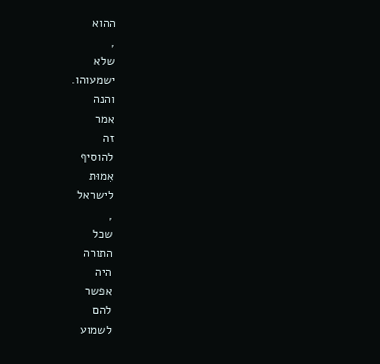ההוא
,
שלא
ישמעוהו.
והנה
אמר
זה
להוסיף
אִמוּת
לישראל
,
שכל
התורה
היה
אפשר
להם
לשמוע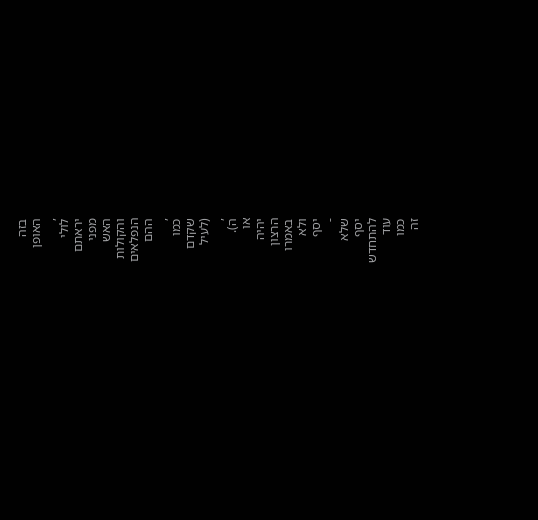בזה
האופן
,
לולי
יראתם
מפני
האש
והקולות
הנפלאים
ההם
,
כמו
שקדם
(לעיל
,
ה).
או
יהיה
הרצון
באמרו
ולא
יסף
-
שלא
יסף
להתחדש
עוד
כמו
זה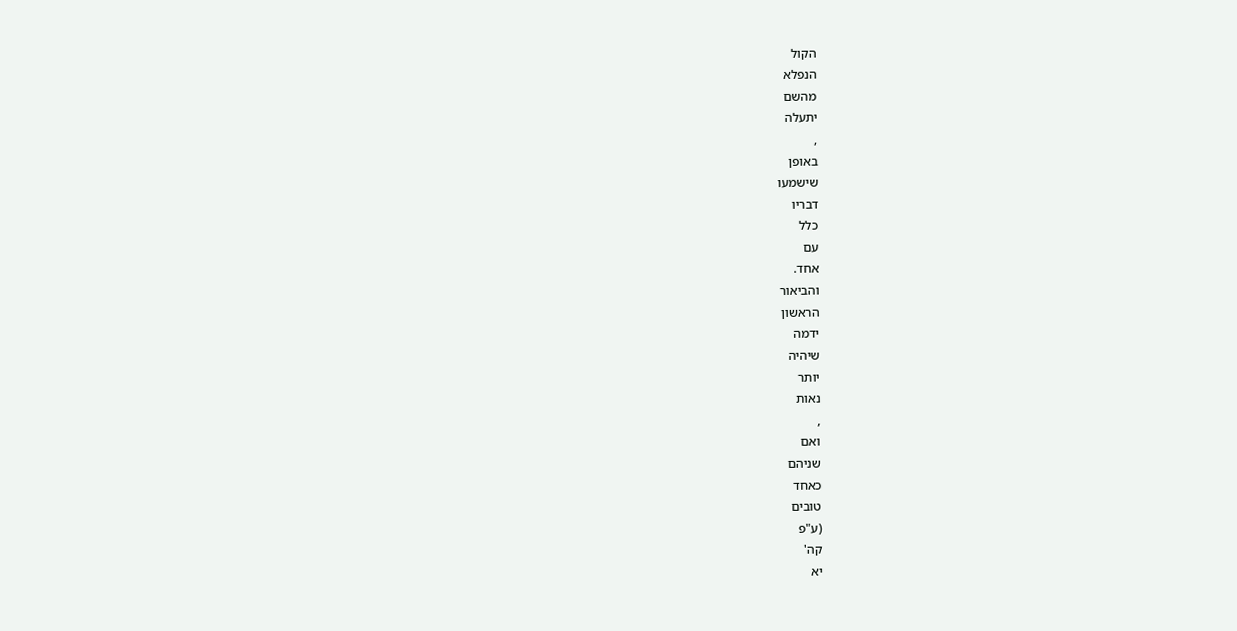הקול
הנפלא
מהשם
יתעלה
,
באופן
שישמעו
דבריו
כלל
עם
אחד.
והביאור
הראשון
ידמה
שיהיה
יותר
נאות
,
ואם
שניהם
כאחד
טובים
(ע"פ
קה'
יא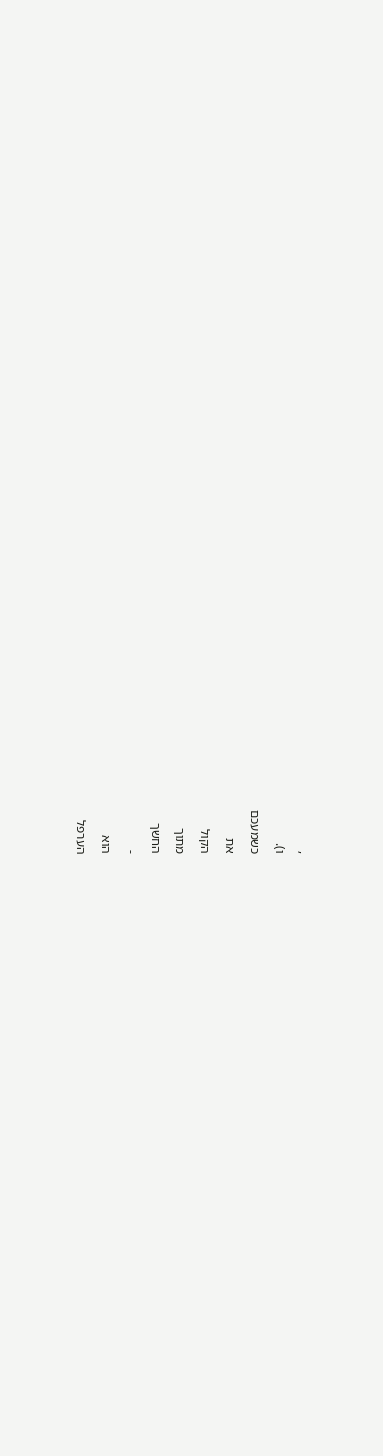,
ו).
כשמעכם
את
הקול
מתוך
החשך
-
הוא
הערפל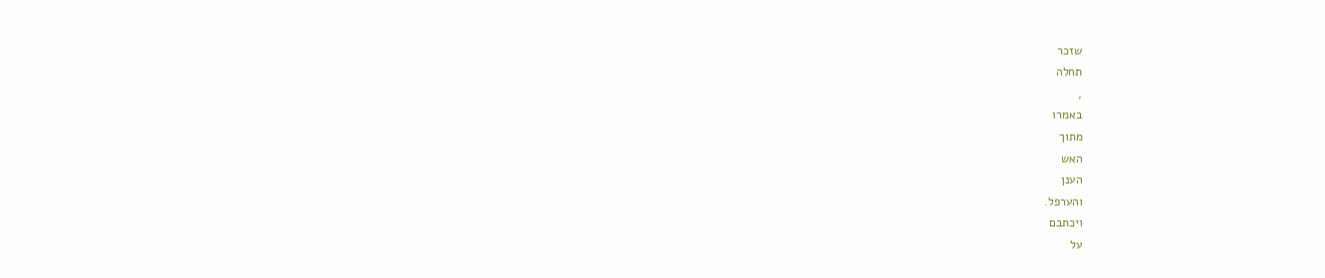שזכר
תחלה
,
באמרו
מתוך
האש
הענן
והערפל.
ויכתבם
על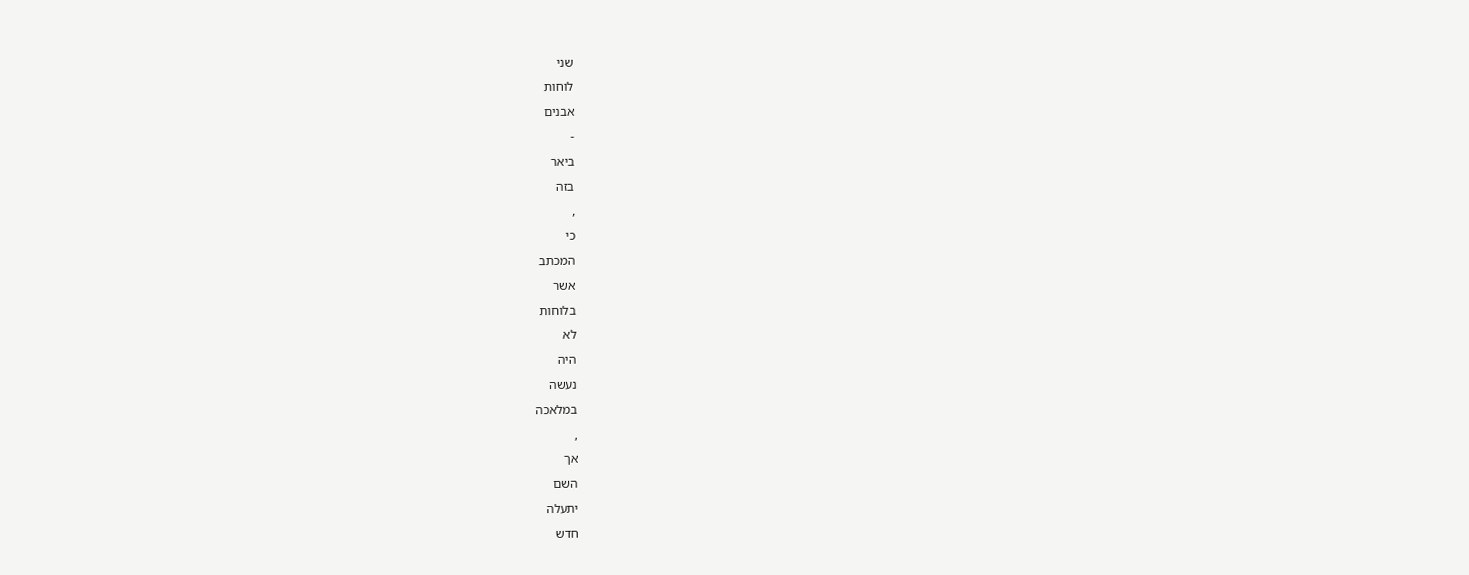שני
לוחות
אבנים
-
ביאר
בזה
,
כי
המכתב
אשר
בלוחות
לא
היה
נעשה
במלאכה
,
אך
השם
יתעלה
חדש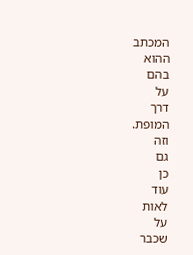המכתב
ההוא
בהם
על
דרך
המופת.
וזה
גם
כן
עוד
לאות
על
שכבר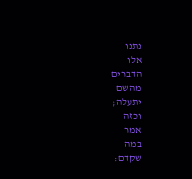נתנו
אלו
הדברים
מהשם
יתעלה;
וכזה
אמר
במה
שקדם: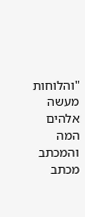"והלוחות
מעשה
אלהים
המה
והמכתב
מכתב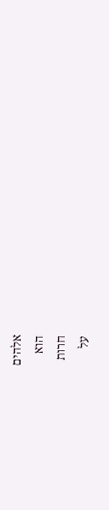אלהים
הוא
חרות
על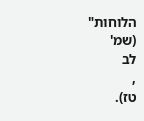הלוחות"
(שמ'
לב
,
טז).